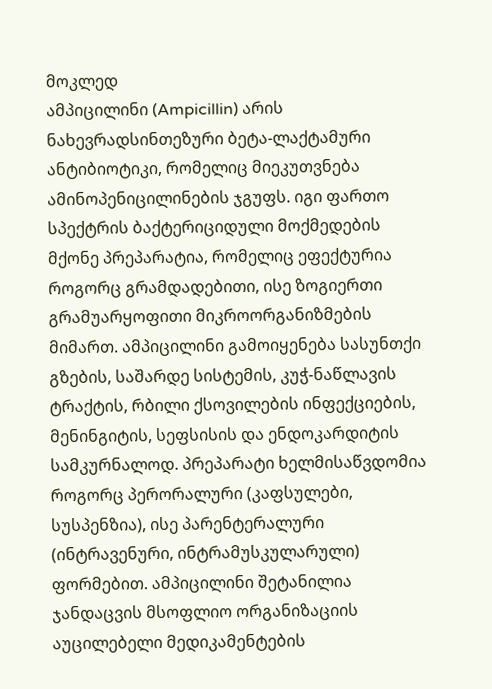მოკლედ
ამპიცილინი (Ampicillin) არის ნახევრადსინთეზური ბეტა-ლაქტამური ანტიბიოტიკი, რომელიც მიეკუთვნება ამინოპენიცილინების ჯგუფს. იგი ფართო სპექტრის ბაქტერიციდული მოქმედების მქონე პრეპარატია, რომელიც ეფექტურია როგორც გრამდადებითი, ისე ზოგიერთი გრამუარყოფითი მიკროორგანიზმების მიმართ. ამპიცილინი გამოიყენება სასუნთქი გზების, საშარდე სისტემის, კუჭ-ნაწლავის ტრაქტის, რბილი ქსოვილების ინფექციების, მენინგიტის, სეფსისის და ენდოკარდიტის სამკურნალოდ. პრეპარატი ხელმისაწვდომია როგორც პერორალური (კაფსულები, სუსპენზია), ისე პარენტერალური (ინტრავენური, ინტრამუსკულარული) ფორმებით. ამპიცილინი შეტანილია ჯანდაცვის მსოფლიო ორგანიზაციის აუცილებელი მედიკამენტების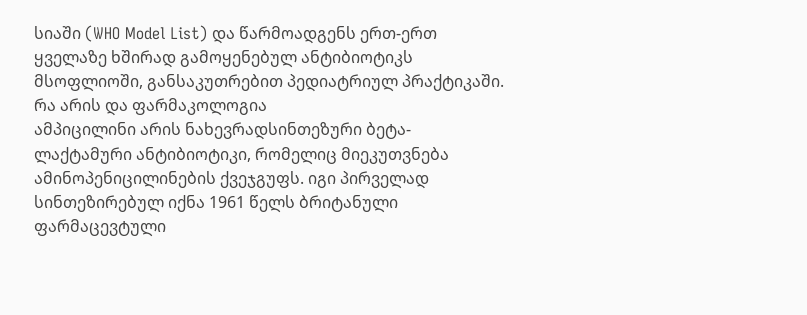სიაში (WHO Model List) და წარმოადგენს ერთ-ერთ ყველაზე ხშირად გამოყენებულ ანტიბიოტიკს მსოფლიოში, განსაკუთრებით პედიატრიულ პრაქტიკაში.
რა არის და ფარმაკოლოგია
ამპიცილინი არის ნახევრადსინთეზური ბეტა-ლაქტამური ანტიბიოტიკი, რომელიც მიეკუთვნება ამინოპენიცილინების ქვეჯგუფს. იგი პირველად სინთეზირებულ იქნა 1961 წელს ბრიტანული ფარმაცევტული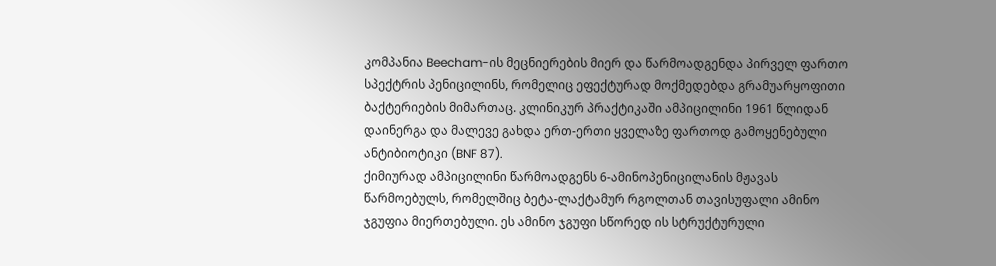კომპანია Beecham-ის მეცნიერების მიერ და წარმოადგენდა პირველ ფართო სპექტრის პენიცილინს, რომელიც ეფექტურად მოქმედებდა გრამუარყოფითი ბაქტერიების მიმართაც. კლინიკურ პრაქტიკაში ამპიცილინი 1961 წლიდან დაინერგა და მალევე გახდა ერთ-ერთი ყველაზე ფართოდ გამოყენებული ანტიბიოტიკი (BNF 87).
ქიმიურად ამპიცილინი წარმოადგენს 6-ამინოპენიცილანის მჟავას წარმოებულს, რომელშიც ბეტა-ლაქტამურ რგოლთან თავისუფალი ამინო ჯგუფია მიერთებული. ეს ამინო ჯგუფი სწორედ ის სტრუქტურული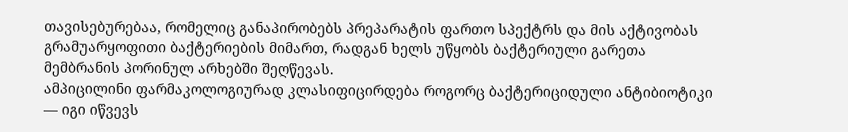თავისებურებაა, რომელიც განაპირობებს პრეპარატის ფართო სპექტრს და მის აქტივობას გრამუარყოფითი ბაქტერიების მიმართ, რადგან ხელს უწყობს ბაქტერიული გარეთა მემბრანის პორინულ არხებში შეღწევას.
ამპიცილინი ფარმაკოლოგიურად კლასიფიცირდება როგორც ბაქტერიციდული ანტიბიოტიკი — იგი იწვევს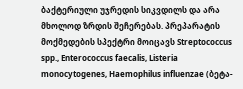ბაქტერიული უჯრედის სიკვდილს და არა მხოლოდ ზრდის შეჩერებას. პრეპარატის მოქმედების სპექტრი მოიცავს Streptococcus spp., Enterococcus faecalis, Listeria monocytogenes, Haemophilus influenzae (ბეტა-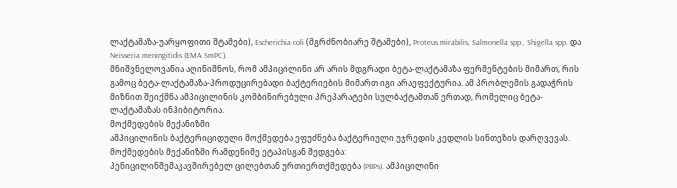ლაქტამაზა-უარყოფითი შტამები), Escherichia coli (მგრძნობიარე შტამები), Proteus mirabilis, Salmonella spp., Shigella spp. და Neisseria meningitidis (EMA SmPC).
მნიშვნელოვანია აღინიშნოს, რომ ამპიცილინი არ არის მდგრადი ბეტა-ლაქტამაზა ფერმენტების მიმართ, რის გამოც ბეტა-ლაქტამაზა-პროდუცირებადი ბაქტერიების მიმართ იგი არაეფექტურია. ამ პრობლემის გადაჭრის მიზნით შეიქმნა ამპიცილინის კომბინირებული პრეპარატები სულბაქტამთან ერთად, რომელიც ბეტა-ლაქტამაზას ინჰიბიტორია.
მოქმედების მექანიზმი
ამპიცილინის ბაქტერიციდული მოქმედება ეფუძნება ბაქტერიული უჯრედის კედლის სინთეზის დარღვევას. მოქმედების მექანიზმი რამდენიმე ეტაპისგან შედგება:
პენიცილინშემაკავშირებელ ცილებთან ურთიერთქმედება (PBPs). ამპიცილინი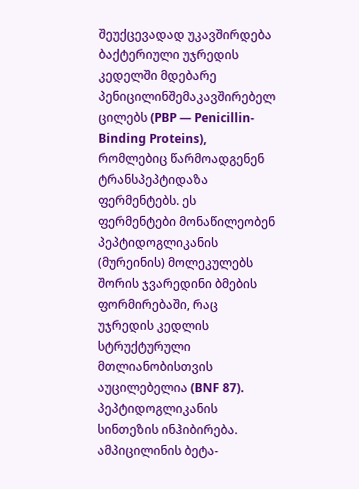შეუქცევადად უკავშირდება ბაქტერიული უჯრედის კედელში მდებარე პენიცილინშემაკავშირებელ ცილებს (PBP — Penicillin-Binding Proteins), რომლებიც წარმოადგენენ ტრანსპეპტიდაზა ფერმენტებს. ეს ფერმენტები მონაწილეობენ პეპტიდოგლიკანის (მურეინის) მოლეკულებს შორის ჯვარედინი ბმების ფორმირებაში, რაც უჯრედის კედლის სტრუქტურული მთლიანობისთვის აუცილებელია (BNF 87).
პეპტიდოგლიკანის სინთეზის ინჰიბირება. ამპიცილინის ბეტა-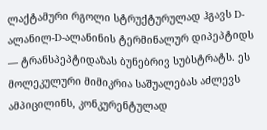ლაქტამური რგოლი სტრუქტურულად ჰგავს D-ალანილ-D-ალანინის ტერმინალურ დიპეპტიდს — ტრანსპეპტიდაზას ბუნებრივ სუბსტრატს. ეს მოლეკულური მიმიკრია საშუალებას აძლევს ამპიცილინს, კონკურენტულად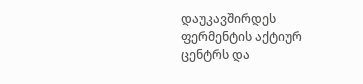დაუკავშირდეს ფერმენტის აქტიურ ცენტრს და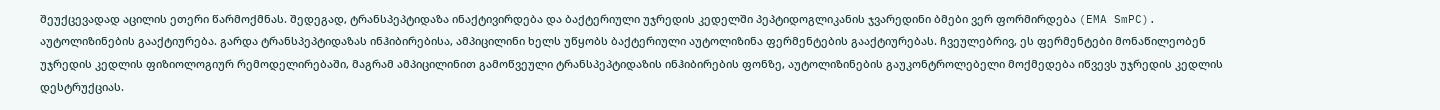შეუქცევადად აცილის ეთერი წარმოქმნას. შედეგად, ტრანსპეპტიდაზა ინაქტივირდება და ბაქტერიული უჯრედის კედელში პეპტიდოგლიკანის ჯვარედინი ბმები ვერ ფორმირდება (EMA SmPC).
აუტოლიზინების გააქტიურება. გარდა ტრანსპეპტიდაზას ინჰიბირებისა, ამპიცილინი ხელს უწყობს ბაქტერიული აუტოლიზინა ფერმენტების გააქტიურებას. ჩვეულებრივ, ეს ფერმენტები მონაწილეობენ უჯრედის კედლის ფიზიოლოგიურ რემოდელირებაში, მაგრამ ამპიცილინით გამოწვეული ტრანსპეპტიდაზის ინჰიბირების ფონზე, აუტოლიზინების გაუკონტროლებელი მოქმედება იწვევს უჯრედის კედლის დესტრუქციას.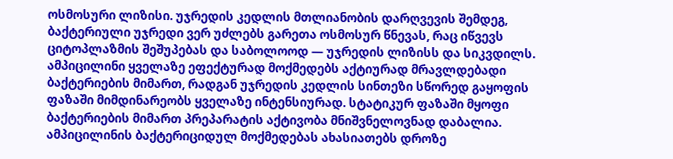ოსმოსური ლიზისი. უჯრედის კედლის მთლიანობის დარღვევის შემდეგ, ბაქტერიული უჯრედი ვერ უძლებს გარეთა ოსმოსურ წნევას, რაც იწვევს ციტოპლაზმის შეშუპებას და საბოლოოდ — უჯრედის ლიზისს და სიკვდილს.
ამპიცილინი ყველაზე ეფექტურად მოქმედებს აქტიურად მრავლდებადი ბაქტერიების მიმართ, რადგან უჯრედის კედლის სინთეზი სწორედ გაყოფის ფაზაში მიმდინარეობს ყველაზე ინტენსიურად. სტატიკურ ფაზაში მყოფი ბაქტერიების მიმართ პრეპარატის აქტივობა მნიშვნელოვნად დაბალია. ამპიცილინის ბაქტერიციდულ მოქმედებას ახასიათებს დროზე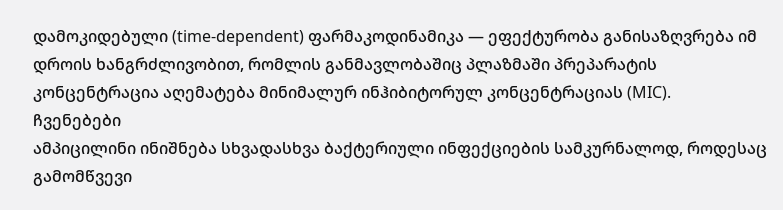დამოკიდებული (time-dependent) ფარმაკოდინამიკა — ეფექტურობა განისაზღვრება იმ დროის ხანგრძლივობით, რომლის განმავლობაშიც პლაზმაში პრეპარატის კონცენტრაცია აღემატება მინიმალურ ინჰიბიტორულ კონცენტრაციას (MIC).
ჩვენებები
ამპიცილინი ინიშნება სხვადასხვა ბაქტერიული ინფექციების სამკურნალოდ, როდესაც გამომწვევი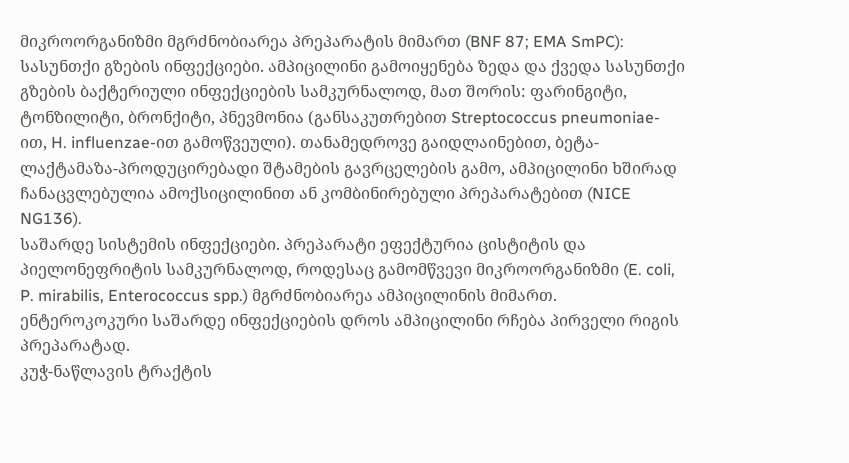მიკროორგანიზმი მგრძნობიარეა პრეპარატის მიმართ (BNF 87; EMA SmPC):
სასუნთქი გზების ინფექციები. ამპიცილინი გამოიყენება ზედა და ქვედა სასუნთქი გზების ბაქტერიული ინფექციების სამკურნალოდ, მათ შორის: ფარინგიტი, ტონზილიტი, ბრონქიტი, პნევმონია (განსაკუთრებით Streptococcus pneumoniae-ით, H. influenzae-ით გამოწვეული). თანამედროვე გაიდლაინებით, ბეტა-ლაქტამაზა-პროდუცირებადი შტამების გავრცელების გამო, ამპიცილინი ხშირად ჩანაცვლებულია ამოქსიცილინით ან კომბინირებული პრეპარატებით (NICE NG136).
საშარდე სისტემის ინფექციები. პრეპარატი ეფექტურია ცისტიტის და პიელონეფრიტის სამკურნალოდ, როდესაც გამომწვევი მიკროორგანიზმი (E. coli, P. mirabilis, Enterococcus spp.) მგრძნობიარეა ამპიცილინის მიმართ. ენტეროკოკური საშარდე ინფექციების დროს ამპიცილინი რჩება პირველი რიგის პრეპარატად.
კუჭ-ნაწლავის ტრაქტის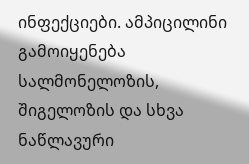ინფექციები. ამპიცილინი გამოიყენება სალმონელოზის, შიგელოზის და სხვა ნაწლავური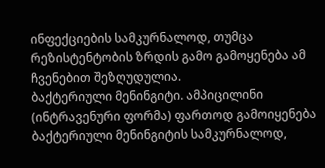ინფექციების სამკურნალოდ, თუმცა რეზისტენტობის ზრდის გამო გამოყენება ამ ჩვენებით შეზღუდულია.
ბაქტერიული მენინგიტი. ამპიცილინი (ინტრავენური ფორმა) ფართოდ გამოიყენება ბაქტერიული მენინგიტის სამკურნალოდ,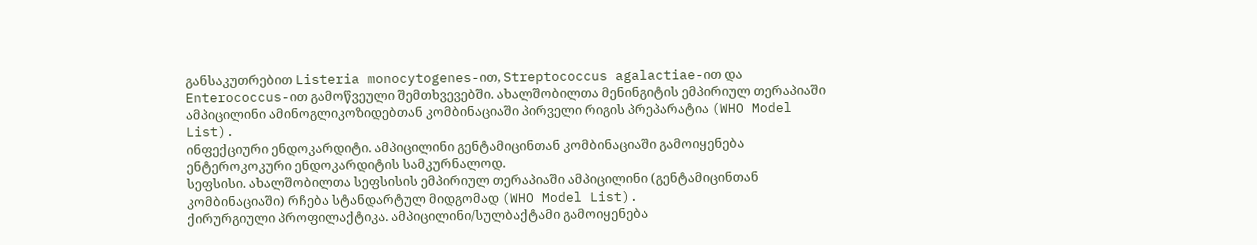განსაკუთრებით Listeria monocytogenes-ით, Streptococcus agalactiae-ით და Enterococcus-ით გამოწვეული შემთხვევებში. ახალშობილთა მენინგიტის ემპირიულ თერაპიაში ამპიცილინი ამინოგლიკოზიდებთან კომბინაციაში პირველი რიგის პრეპარატია (WHO Model List).
ინფექციური ენდოკარდიტი. ამპიცილინი გენტამიცინთან კომბინაციაში გამოიყენება ენტეროკოკური ენდოკარდიტის სამკურნალოდ.
სეფსისი. ახალშობილთა სეფსისის ემპირიულ თერაპიაში ამპიცილინი (გენტამიცინთან კომბინაციაში) რჩება სტანდარტულ მიდგომად (WHO Model List).
ქირურგიული პროფილაქტიკა. ამპიცილინი/სულბაქტამი გამოიყენება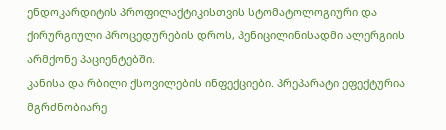ენდოკარდიტის პროფილაქტიკისთვის სტომატოლოგიური და ქირურგიული პროცედურების დროს, პენიცილინისადმი ალერგიის არმქონე პაციენტებში.
კანისა და რბილი ქსოვილების ინფექციები. პრეპარატი ეფექტურია მგრძნობიარე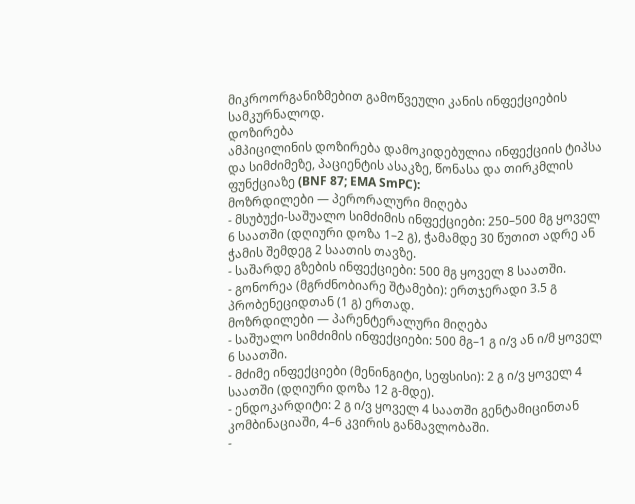მიკროორგანიზმებით გამოწვეული კანის ინფექციების სამკურნალოდ.
დოზირება
ამპიცილინის დოზირება დამოკიდებულია ინფექციის ტიპსა და სიმძიმეზე, პაციენტის ასაკზე, წონასა და თირკმლის ფუნქციაზე (BNF 87; EMA SmPC):
მოზრდილები — პერორალური მიღება
- მსუბუქი-საშუალო სიმძიმის ინფექციები: 250–500 მგ ყოველ 6 საათში (დღიური დოზა 1–2 გ), ჭამამდე 30 წუთით ადრე ან ჭამის შემდეგ 2 საათის თავზე.
- საშარდე გზების ინფექციები: 500 მგ ყოველ 8 საათში.
- გონორეა (მგრძნობიარე შტამები): ერთჯერადი 3.5 გ პრობენეციდთან (1 გ) ერთად.
მოზრდილები — პარენტერალური მიღება
- საშუალო სიმძიმის ინფექციები: 500 მგ–1 გ ი/ვ ან ი/მ ყოველ 6 საათში.
- მძიმე ინფექციები (მენინგიტი, სეფსისი): 2 გ ი/ვ ყოველ 4 საათში (დღიური დოზა 12 გ-მდე).
- ენდოკარდიტი: 2 გ ი/ვ ყოველ 4 საათში გენტამიცინთან კომბინაციაში, 4–6 კვირის განმავლობაში.
-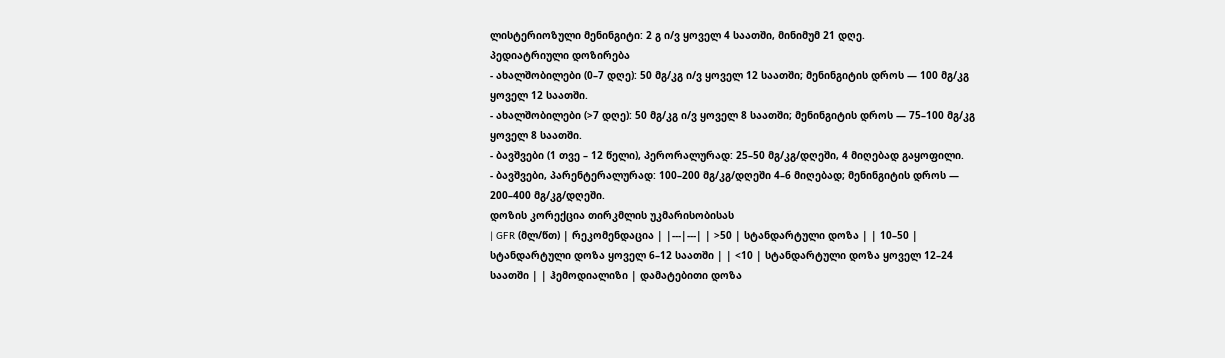ლისტერიოზული მენინგიტი: 2 გ ი/ვ ყოველ 4 საათში, მინიმუმ 21 დღე.
პედიატრიული დოზირება
- ახალშობილები (0–7 დღე): 50 მგ/კგ ი/ვ ყოველ 12 საათში; მენინგიტის დროს — 100 მგ/კგ ყოველ 12 საათში.
- ახალშობილები (>7 დღე): 50 მგ/კგ ი/ვ ყოველ 8 საათში; მენინგიტის დროს — 75–100 მგ/კგ ყოველ 8 საათში.
- ბავშვები (1 თვე – 12 წელი), პერორალურად: 25–50 მგ/კგ/დღეში, 4 მიღებად გაყოფილი.
- ბავშვები, პარენტერალურად: 100–200 მგ/კგ/დღეში 4–6 მიღებად; მენინგიტის დროს — 200–400 მგ/კგ/დღეში.
დოზის კორექცია თირკმლის უკმარისობისას
| GFR (მლ/წთ) | რეკომენდაცია | |---|---| | >50 | სტანდარტული დოზა | | 10–50 | სტანდარტული დოზა ყოველ 6–12 საათში | | <10 | სტანდარტული დოზა ყოველ 12–24 საათში | | ჰემოდიალიზი | დამატებითი დოზა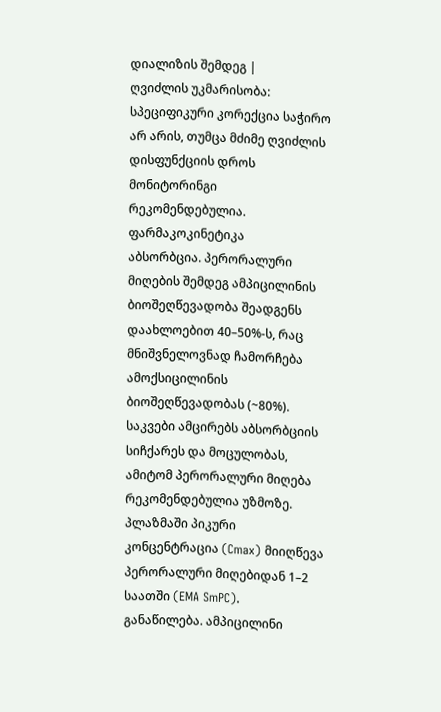დიალიზის შემდეგ |
ღვიძლის უკმარისობა: სპეციფიკური კორექცია საჭირო არ არის, თუმცა მძიმე ღვიძლის დისფუნქციის დროს მონიტორინგი რეკომენდებულია.
ფარმაკოკინეტიკა
აბსორბცია. პერორალური მიღების შემდეგ ამპიცილინის ბიოშეღწევადობა შეადგენს დაახლოებით 40–50%-ს, რაც მნიშვნელოვნად ჩამორჩება ამოქსიცილინის ბიოშეღწევადობას (~80%). საკვები ამცირებს აბსორბციის სიჩქარეს და მოცულობას, ამიტომ პერორალური მიღება რეკომენდებულია უზმოზე. პლაზმაში პიკური კონცენტრაცია (Cmax) მიიღწევა პერორალური მიღებიდან 1–2 საათში (EMA SmPC).
განაწილება. ამპიცილინი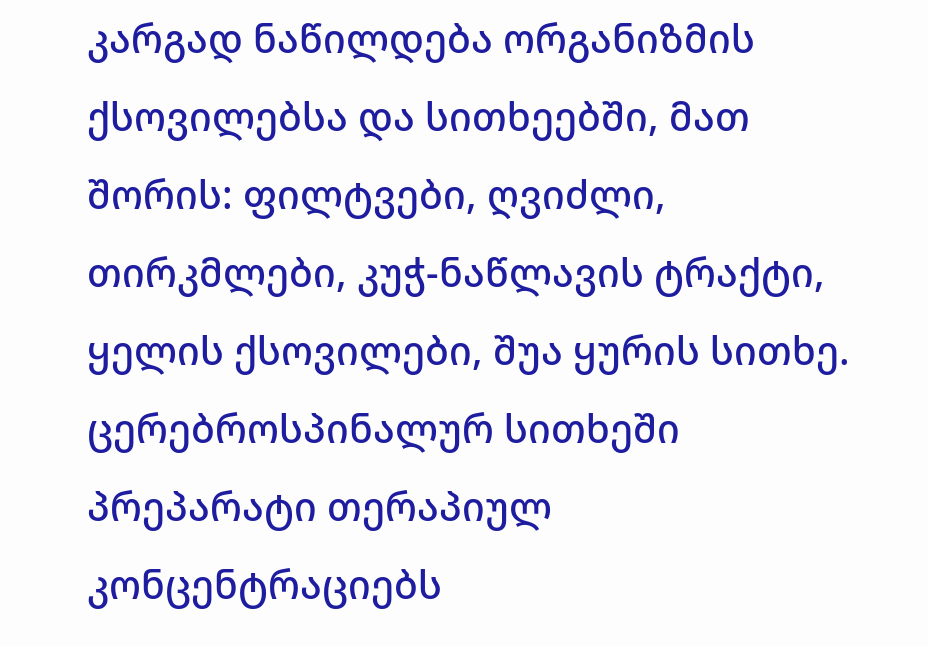კარგად ნაწილდება ორგანიზმის ქსოვილებსა და სითხეებში, მათ შორის: ფილტვები, ღვიძლი, თირკმლები, კუჭ-ნაწლავის ტრაქტი, ყელის ქსოვილები, შუა ყურის სითხე. ცერებროსპინალურ სითხეში პრეპარატი თერაპიულ კონცენტრაციებს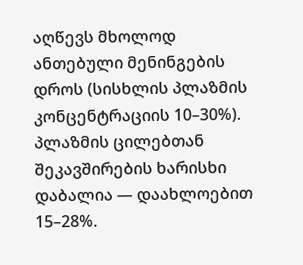აღწევს მხოლოდ ანთებული მენინგების დროს (სისხლის პლაზმის კონცენტრაციის 10–30%). პლაზმის ცილებთან შეკავშირების ხარისხი დაბალია — დაახლოებით 15–28%.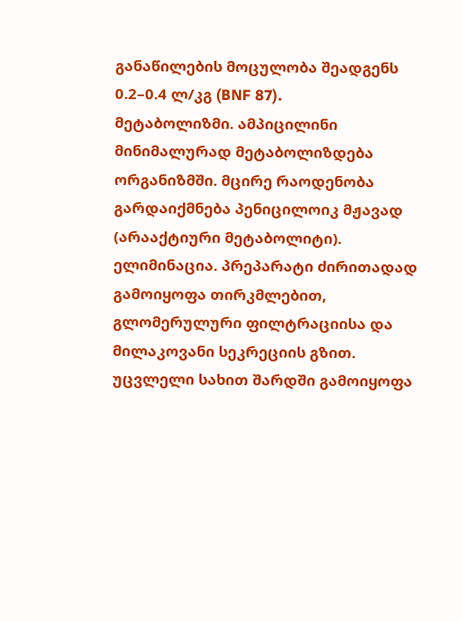განაწილების მოცულობა შეადგენს 0.2–0.4 ლ/კგ (BNF 87).
მეტაბოლიზმი. ამპიცილინი მინიმალურად მეტაბოლიზდება ორგანიზმში. მცირე რაოდენობა გარდაიქმნება პენიცილოიკ მჟავად (არააქტიური მეტაბოლიტი).
ელიმინაცია. პრეპარატი ძირითადად გამოიყოფა თირკმლებით, გლომერულური ფილტრაციისა და მილაკოვანი სეკრეციის გზით. უცვლელი სახით შარდში გამოიყოფა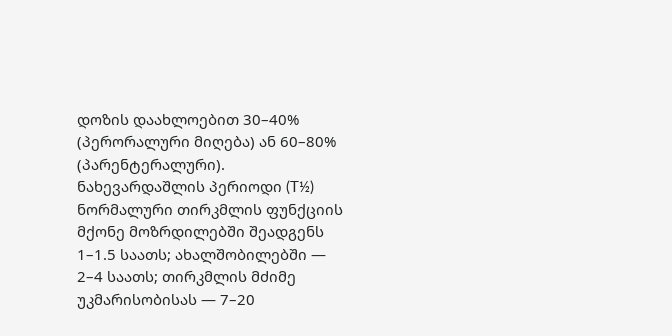დოზის დაახლოებით 30–40% (პერორალური მიღება) ან 60–80% (პარენტერალური). ნახევარდაშლის პერიოდი (T½) ნორმალური თირკმლის ფუნქციის მქონე მოზრდილებში შეადგენს 1–1.5 საათს; ახალშობილებში — 2–4 საათს; თირკმლის მძიმე უკმარისობისას — 7–20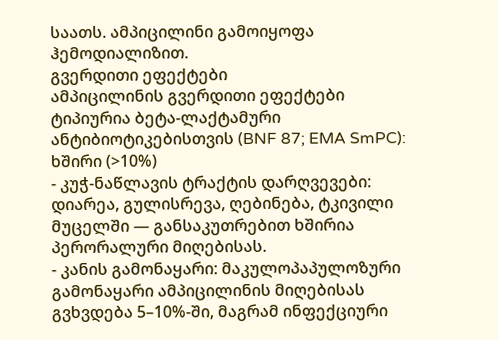საათს. ამპიცილინი გამოიყოფა ჰემოდიალიზით.
გვერდითი ეფექტები
ამპიცილინის გვერდითი ეფექტები ტიპიურია ბეტა-ლაქტამური ანტიბიოტიკებისთვის (BNF 87; EMA SmPC):
ხშირი (>10%)
- კუჭ-ნაწლავის ტრაქტის დარღვევები: დიარეა, გულისრევა, ღებინება, ტკივილი მუცელში — განსაკუთრებით ხშირია პერორალური მიღებისას.
- კანის გამონაყარი: მაკულოპაპულოზური გამონაყარი ამპიცილინის მიღებისას გვხვდება 5–10%-ში, მაგრამ ინფექციური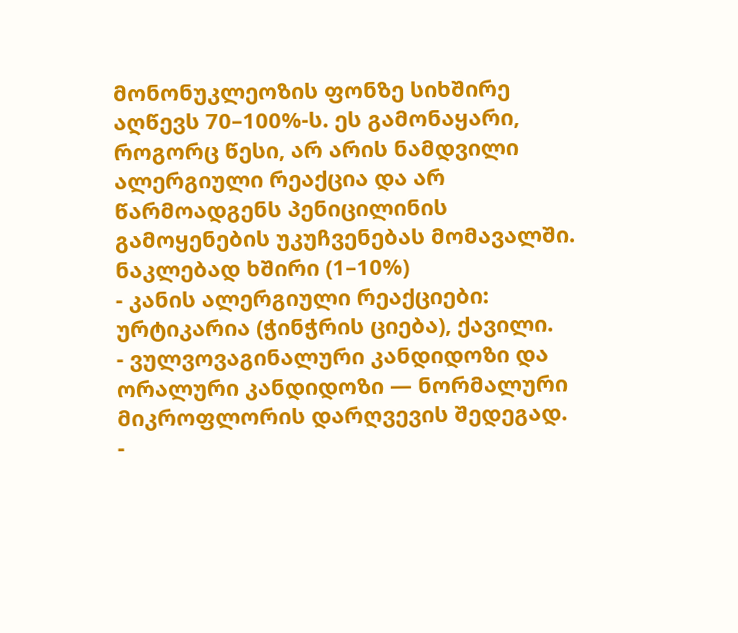მონონუკლეოზის ფონზე სიხშირე აღწევს 70–100%-ს. ეს გამონაყარი, როგორც წესი, არ არის ნამდვილი ალერგიული რეაქცია და არ წარმოადგენს პენიცილინის გამოყენების უკუჩვენებას მომავალში.
ნაკლებად ხშირი (1–10%)
- კანის ალერგიული რეაქციები: ურტიკარია (ჭინჭრის ციება), ქავილი.
- ვულვოვაგინალური კანდიდოზი და ორალური კანდიდოზი — ნორმალური მიკროფლორის დარღვევის შედეგად.
-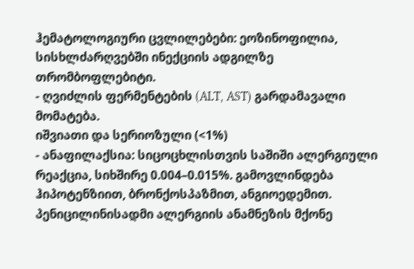ჰემატოლოგიური ცვლილებები: ეოზინოფილია, სისხლძარღვებში ინექციის ადგილზე თრომბოფლებიტი.
- ღვიძლის ფერმენტების (ALT, AST) გარდამავალი მომატება.
იშვიათი და სერიოზული (<1%)
- ანაფილაქსია: სიცოცხლისთვის საშიში ალერგიული რეაქცია, სიხშირე 0.004–0.015%. გამოვლინდება ჰიპოტენზიით, ბრონქოსპაზმით, ანგიოედემით. პენიცილინისადმი ალერგიის ანამნეზის მქონე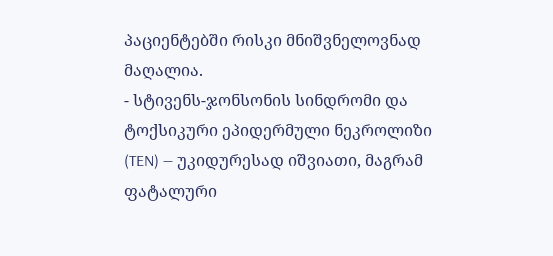პაციენტებში რისკი მნიშვნელოვნად მაღალია.
- სტივენს-ჯონსონის სინდრომი და ტოქსიკური ეპიდერმული ნეკროლიზი (TEN) — უკიდურესად იშვიათი, მაგრამ ფატალური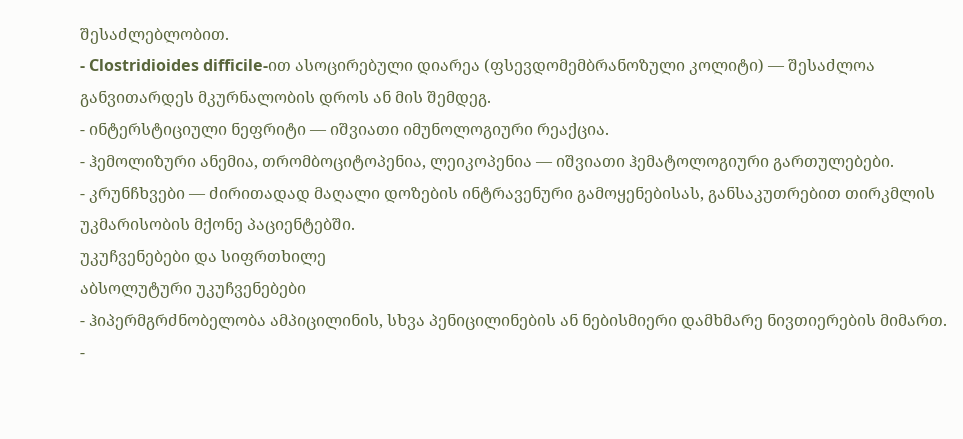შესაძლებლობით.
- Clostridioides difficile-ით ასოცირებული დიარეა (ფსევდომემბრანოზული კოლიტი) — შესაძლოა განვითარდეს მკურნალობის დროს ან მის შემდეგ.
- ინტერსტიციული ნეფრიტი — იშვიათი იმუნოლოგიური რეაქცია.
- ჰემოლიზური ანემია, თრომბოციტოპენია, ლეიკოპენია — იშვიათი ჰემატოლოგიური გართულებები.
- კრუნჩხვები — ძირითადად მაღალი დოზების ინტრავენური გამოყენებისას, განსაკუთრებით თირკმლის უკმარისობის მქონე პაციენტებში.
უკუჩვენებები და სიფრთხილე
აბსოლუტური უკუჩვენებები
- ჰიპერმგრძნობელობა ამპიცილინის, სხვა პენიცილინების ან ნებისმიერი დამხმარე ნივთიერების მიმართ.
-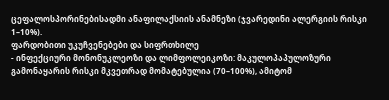ცეფალოსპორინებისადმი ანაფილაქსიის ანამნეზი (ჯვარედინი ალერგიის რისკი 1–10%).
ფარდობითი უკუჩვენებები და სიფრთხილე
- ინფექციური მონონუკლეოზი და ლიმფოლეიკოზი: მაკულოპაპულოზური გამონაყარის რისკი მკვეთრად მომატებულია (70–100%), ამიტომ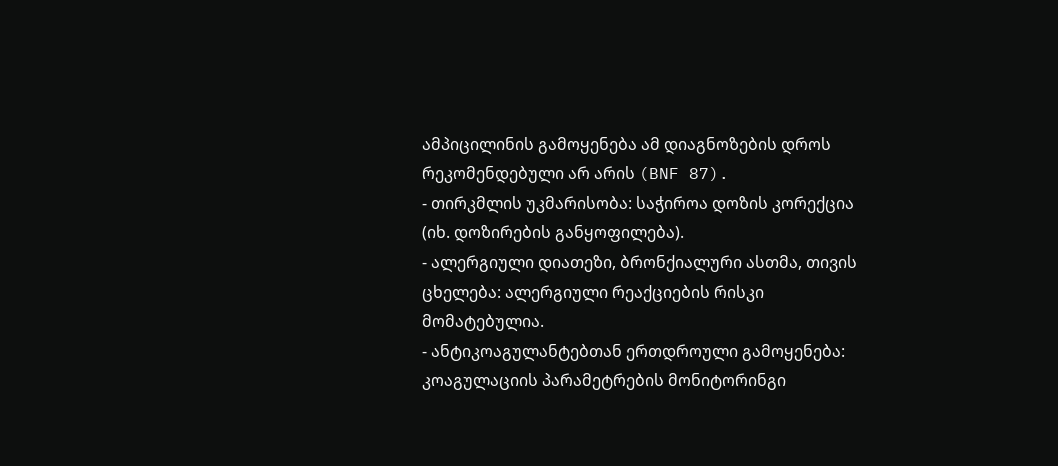ამპიცილინის გამოყენება ამ დიაგნოზების დროს რეკომენდებული არ არის (BNF 87).
- თირკმლის უკმარისობა: საჭიროა დოზის კორექცია (იხ. დოზირების განყოფილება).
- ალერგიული დიათეზი, ბრონქიალური ასთმა, თივის ცხელება: ალერგიული რეაქციების რისკი მომატებულია.
- ანტიკოაგულანტებთან ერთდროული გამოყენება: კოაგულაციის პარამეტრების მონიტორინგი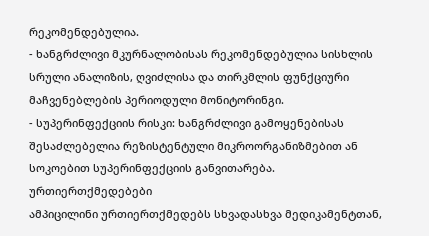რეკომენდებულია.
- ხანგრძლივი მკურნალობისას რეკომენდებულია სისხლის სრული ანალიზის, ღვიძლისა და თირკმლის ფუნქციური მაჩვენებლების პერიოდული მონიტორინგი.
- სუპერინფექციის რისკი: ხანგრძლივი გამოყენებისას შესაძლებელია რეზისტენტული მიკროორგანიზმებით ან სოკოებით სუპერინფექციის განვითარება.
ურთიერთქმედებები
ამპიცილინი ურთიერთქმედებს სხვადასხვა მედიკამენტთან,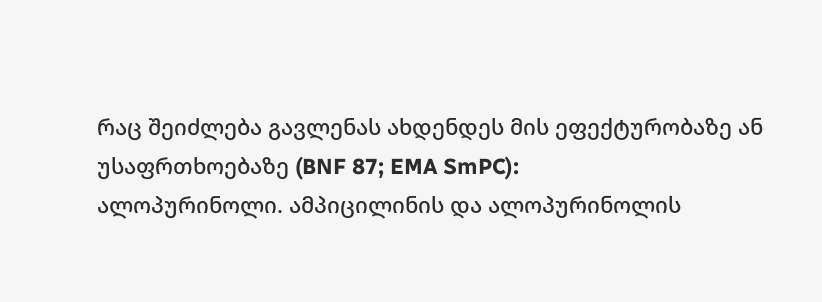რაც შეიძლება გავლენას ახდენდეს მის ეფექტურობაზე ან უსაფრთხოებაზე (BNF 87; EMA SmPC):
ალოპურინოლი. ამპიცილინის და ალოპურინოლის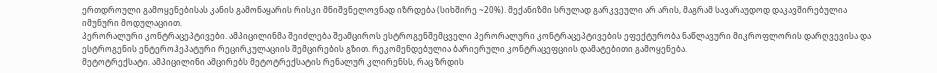ერთდროული გამოყენებისას კანის გამონაყარის რისკი მნიშვნელოვნად იზრდება (სიხშირე ~20%). მექანიზმი სრულად გარკვეული არ არის, მაგრამ სავარაუდოდ დაკავშირებულია იმუნური მოდულაციით.
პერორალური კონტრაცეპტივები. ამპიცილინმა შეიძლება შეამციროს ესტროგენშემცველი პერორალური კონტრაცეპტივების ეფექტურობა ნაწლავური მიკროფლორის დარღვევისა და ესტროგენის ენტეროჰეპატური რეცირკულაციის შემცირების გზით. რეკომენდებულია ბარიერული კონტრაცეფციის დამატებითი გამოყენება.
მეტოტრექსატი. ამპიცილინი ამცირებს მეტოტრექსატის რენალურ კლირენსს, რაც ზრდის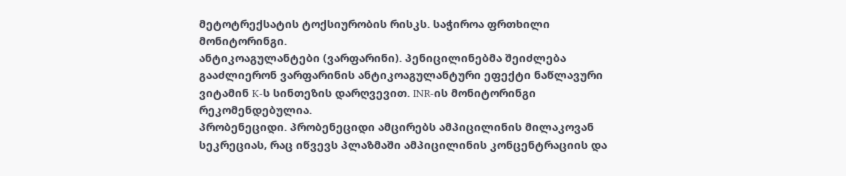მეტოტრექსატის ტოქსიურობის რისკს. საჭიროა ფრთხილი მონიტორინგი.
ანტიკოაგულანტები (ვარფარინი). პენიცილინებმა შეიძლება გააძლიერონ ვარფარინის ანტიკოაგულანტური ეფექტი ნაწლავური ვიტამინ K-ს სინთეზის დარღვევით. INR-ის მონიტორინგი რეკომენდებულია.
პრობენეციდი. პრობენეციდი ამცირებს ამპიცილინის მილაკოვან სეკრეციას, რაც იწვევს პლაზმაში ამპიცილინის კონცენტრაციის და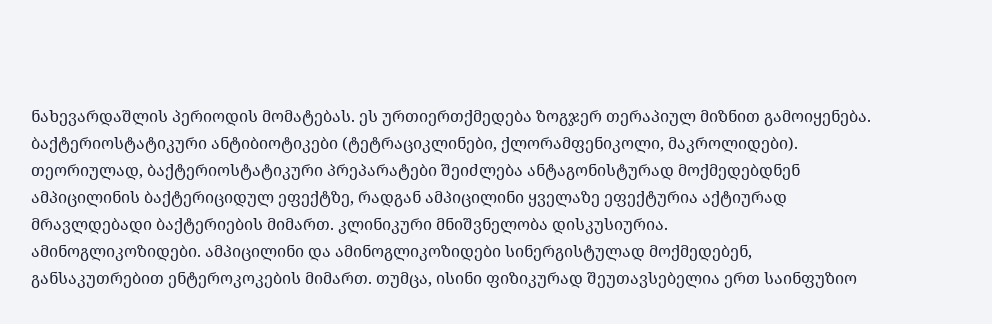ნახევარდაშლის პერიოდის მომატებას. ეს ურთიერთქმედება ზოგჯერ თერაპიულ მიზნით გამოიყენება.
ბაქტერიოსტატიკური ანტიბიოტიკები (ტეტრაციკლინები, ქლორამფენიკოლი, მაკროლიდები). თეორიულად, ბაქტერიოსტატიკური პრეპარატები შეიძლება ანტაგონისტურად მოქმედებდნენ ამპიცილინის ბაქტერიციდულ ეფექტზე, რადგან ამპიცილინი ყველაზე ეფექტურია აქტიურად მრავლდებადი ბაქტერიების მიმართ. კლინიკური მნიშვნელობა დისკუსიურია.
ამინოგლიკოზიდები. ამპიცილინი და ამინოგლიკოზიდები სინერგისტულად მოქმედებენ, განსაკუთრებით ენტეროკოკების მიმართ. თუმცა, ისინი ფიზიკურად შეუთავსებელია ერთ საინფუზიო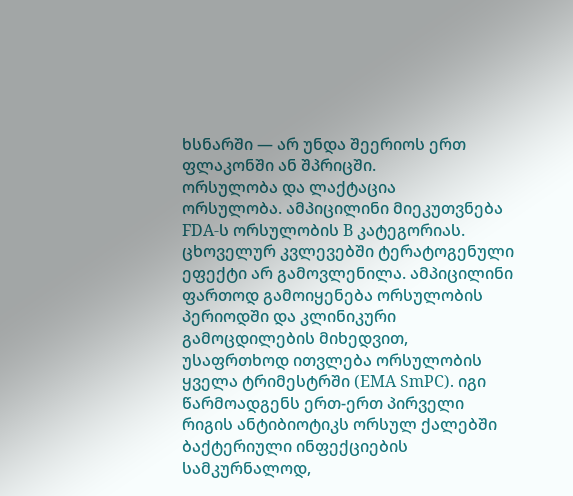ხსნარში — არ უნდა შეერიოს ერთ ფლაკონში ან შპრიცში.
ორსულობა და ლაქტაცია
ორსულობა. ამპიცილინი მიეკუთვნება FDA-ს ორსულობის B კატეგორიას. ცხოველურ კვლევებში ტერატოგენული ეფექტი არ გამოვლენილა. ამპიცილინი ფართოდ გამოიყენება ორსულობის პერიოდში და კლინიკური გამოცდილების მიხედვით, უსაფრთხოდ ითვლება ორსულობის ყველა ტრიმესტრში (EMA SmPC). იგი წარმოადგენს ერთ-ერთ პირველი რიგის ანტიბიოტიკს ორსულ ქალებში ბაქტერიული ინფექციების სამკურნალოდ,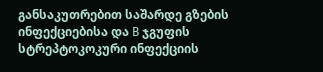განსაკუთრებით საშარდე გზების ინფექციებისა და B ჯგუფის სტრეპტოკოკური ინფექციის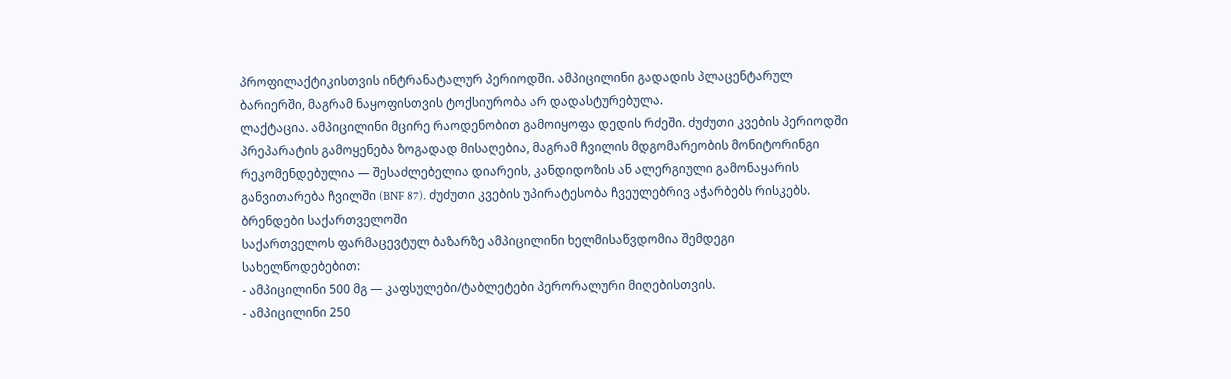პროფილაქტიკისთვის ინტრანატალურ პერიოდში. ამპიცილინი გადადის პლაცენტარულ ბარიერში, მაგრამ ნაყოფისთვის ტოქსიურობა არ დადასტურებულა.
ლაქტაცია. ამპიცილინი მცირე რაოდენობით გამოიყოფა დედის რძეში. ძუძუთი კვების პერიოდში პრეპარატის გამოყენება ზოგადად მისაღებია, მაგრამ ჩვილის მდგომარეობის მონიტორინგი რეკომენდებულია — შესაძლებელია დიარეის, კანდიდოზის ან ალერგიული გამონაყარის განვითარება ჩვილში (BNF 87). ძუძუთი კვების უპირატესობა ჩვეულებრივ აჭარბებს რისკებს.
ბრენდები საქართველოში
საქართველოს ფარმაცევტულ ბაზარზე ამპიცილინი ხელმისაწვდომია შემდეგი სახელწოდებებით:
- ამპიცილინი 500 მგ — კაფსულები/ტაბლეტები პერორალური მიღებისთვის.
- ამპიცილინი 250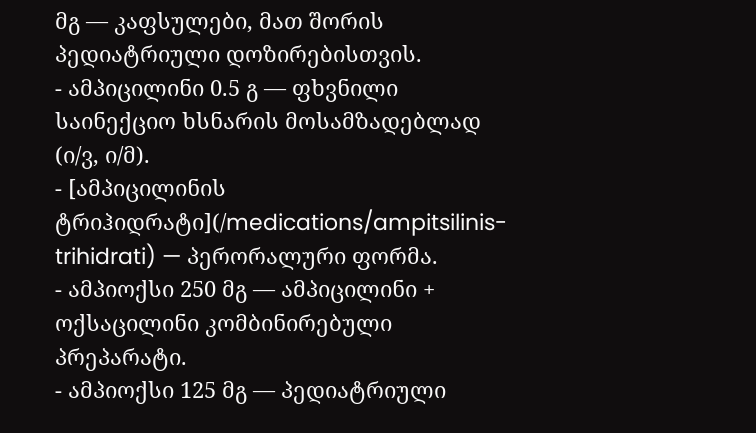მგ — კაფსულები, მათ შორის პედიატრიული დოზირებისთვის.
- ამპიცილინი 0.5 გ — ფხვნილი საინექციო ხსნარის მოსამზადებლად (ი/ვ, ი/მ).
- [ამპიცილინის ტრიჰიდრატი](/medications/ampitsilinis-trihidrati) — პერორალური ფორმა.
- ამპიოქსი 250 მგ — ამპიცილინი + ოქსაცილინი კომბინირებული პრეპარატი.
- ამპიოქსი 125 მგ — პედიატრიული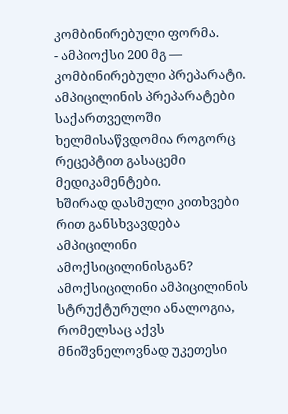კომბინირებული ფორმა.
- ამპიოქსი 200 მგ — კომბინირებული პრეპარატი.
ამპიცილინის პრეპარატები საქართველოში ხელმისაწვდომია როგორც რეცეპტით გასაცემი მედიკამენტები.
ხშირად დასმული კითხვები
რით განსხვავდება ამპიცილინი ამოქსიცილინისგან?
ამოქსიცილინი ამპიცილინის სტრუქტურული ანალოგია, რომელსაც აქვს მნიშვნელოვნად უკეთესი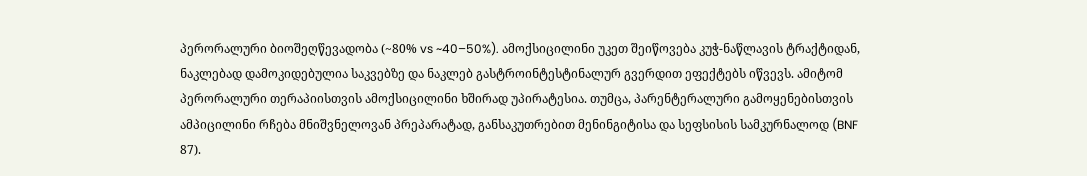პერორალური ბიოშეღწევადობა (~80% vs ~40–50%). ამოქსიცილინი უკეთ შეიწოვება კუჭ-ნაწლავის ტრაქტიდან, ნაკლებად დამოკიდებულია საკვებზე და ნაკლებ გასტროინტესტინალურ გვერდით ეფექტებს იწვევს. ამიტომ პერორალური თერაპიისთვის ამოქსიცილინი ხშირად უპირატესია. თუმცა, პარენტერალური გამოყენებისთვის ამპიცილინი რჩება მნიშვნელოვან პრეპარატად, განსაკუთრებით მენინგიტისა და სეფსისის სამკურნალოდ (BNF 87).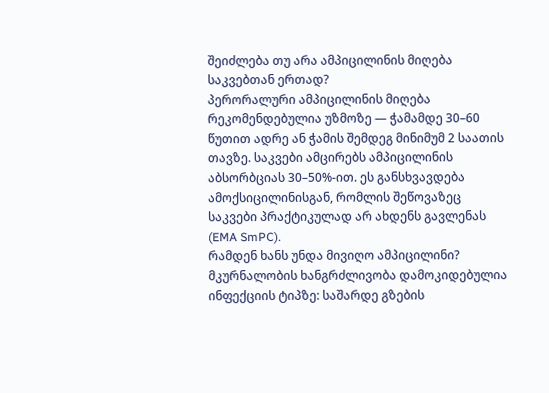შეიძლება თუ არა ამპიცილინის მიღება საკვებთან ერთად?
პერორალური ამპიცილინის მიღება რეკომენდებულია უზმოზე — ჭამამდე 30–60 წუთით ადრე ან ჭამის შემდეგ მინიმუმ 2 საათის თავზე. საკვები ამცირებს ამპიცილინის აბსორბციას 30–50%-ით. ეს განსხვავდება ამოქსიცილინისგან, რომლის შეწოვაზეც საკვები პრაქტიკულად არ ახდენს გავლენას (EMA SmPC).
რამდენ ხანს უნდა მივიღო ამპიცილინი?
მკურნალობის ხანგრძლივობა დამოკიდებულია ინფექციის ტიპზე: საშარდე გზების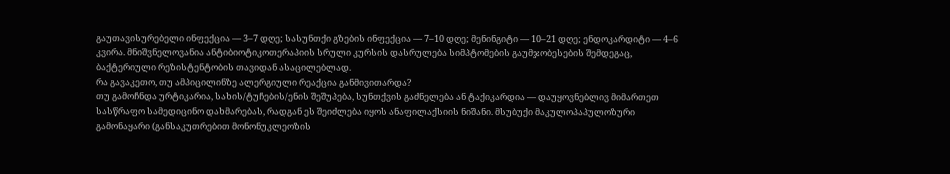გაუთავისურებელი ინფექცია — 3–7 დღე; სასუნთქი გზების ინფექცია — 7–10 დღე; მენინგიტი — 10–21 დღე; ენდოკარდიტი — 4–6 კვირა. მნიშვნელოვანია ანტიბიოტიკოთერაპიის სრული კურსის დასრულება სიმპტომების გაუმჯობესების შემდეგაც, ბაქტერიული რეზისტენტობის თავიდან ასაცილებლად.
რა გავაკეთო, თუ ამპიცილინზე ალერგიული რეაქცია განმივითარდა?
თუ გამოჩნდა ურტიკარია, სახის/ტუჩების/ენის შეშუპება, სუნთქვის გაძნელება ან ტაქიკარდია — დაუყოვნებლივ მიმართეთ სასწრაფო სამედიცინო დახმარებას, რადგან ეს შეიძლება იყოს ანაფილაქსიის ნიშანი. მსუბუქი მაკულოპაპულოზური გამონაყარი (განსაკუთრებით მონონუკლეოზის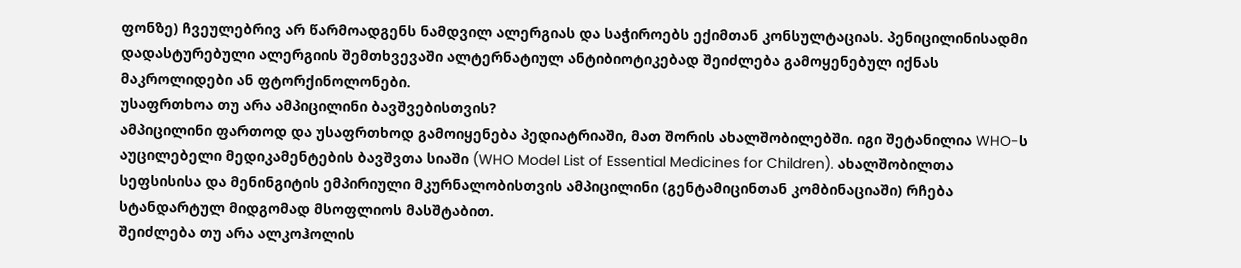ფონზე) ჩვეულებრივ არ წარმოადგენს ნამდვილ ალერგიას და საჭიროებს ექიმთან კონსულტაციას. პენიცილინისადმი დადასტურებული ალერგიის შემთხვევაში ალტერნატიულ ანტიბიოტიკებად შეიძლება გამოყენებულ იქნას მაკროლიდები ან ფტორქინოლონები.
უსაფრთხოა თუ არა ამპიცილინი ბავშვებისთვის?
ამპიცილინი ფართოდ და უსაფრთხოდ გამოიყენება პედიატრიაში, მათ შორის ახალშობილებში. იგი შეტანილია WHO-ს აუცილებელი მედიკამენტების ბავშვთა სიაში (WHO Model List of Essential Medicines for Children). ახალშობილთა სეფსისისა და მენინგიტის ემპირიული მკურნალობისთვის ამპიცილინი (გენტამიცინთან კომბინაციაში) რჩება სტანდარტულ მიდგომად მსოფლიოს მასშტაბით.
შეიძლება თუ არა ალკოჰოლის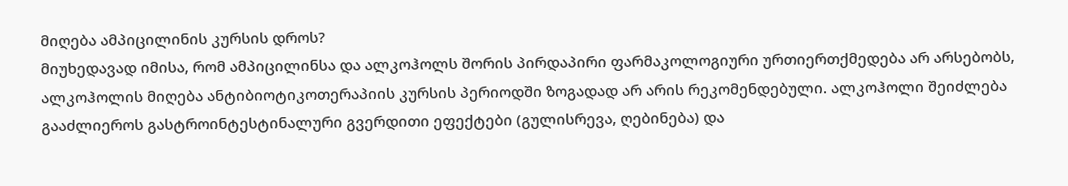მიღება ამპიცილინის კურსის დროს?
მიუხედავად იმისა, რომ ამპიცილინსა და ალკოჰოლს შორის პირდაპირი ფარმაკოლოგიური ურთიერთქმედება არ არსებობს, ალკოჰოლის მიღება ანტიბიოტიკოთერაპიის კურსის პერიოდში ზოგადად არ არის რეკომენდებული. ალკოჰოლი შეიძლება გააძლიეროს გასტროინტესტინალური გვერდითი ეფექტები (გულისრევა, ღებინება) და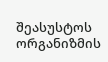შეასუსტოს ორგანიზმის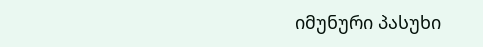იმუნური პასუხი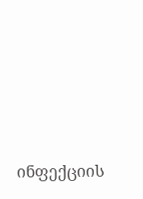ინფექციის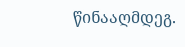წინააღმდეგ.